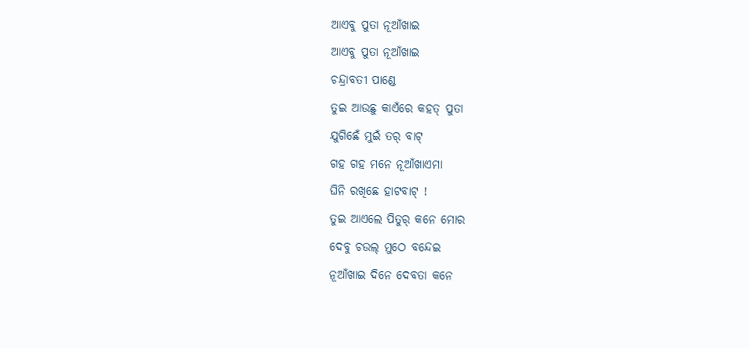ଆଏବୁ ପୁତା ନୂଆଁଖାଇ
ଆଏବୁ ପୁତା ନୂଆଁଖାଇ
ଚନ୍ଦ୍ରାବତୀ ପାଣ୍ଡେ
ତୁଇ ଆଉଛୁ କାଏଁରେ କହତ୍ ପୁତା
ଯୁଗିଛେଁ ମୁଇଁ ତର୍ ବାଟ୍
ଗହ ଗହ ମନେ ନୂଆଁଖାଏମା
ଘିନି ରଖିଛେ ହାଟବାଟ୍ !
ତୁଇ ଆଏଲେ ପିତୁର୍ କନେ ମୋର
ଦେବୁ ଚଉଲ୍ ମୁଠେ ବନ୍ଦେଇ
ନୂଆଁଖାଇ ଦିନେ ଦେବତା କନେ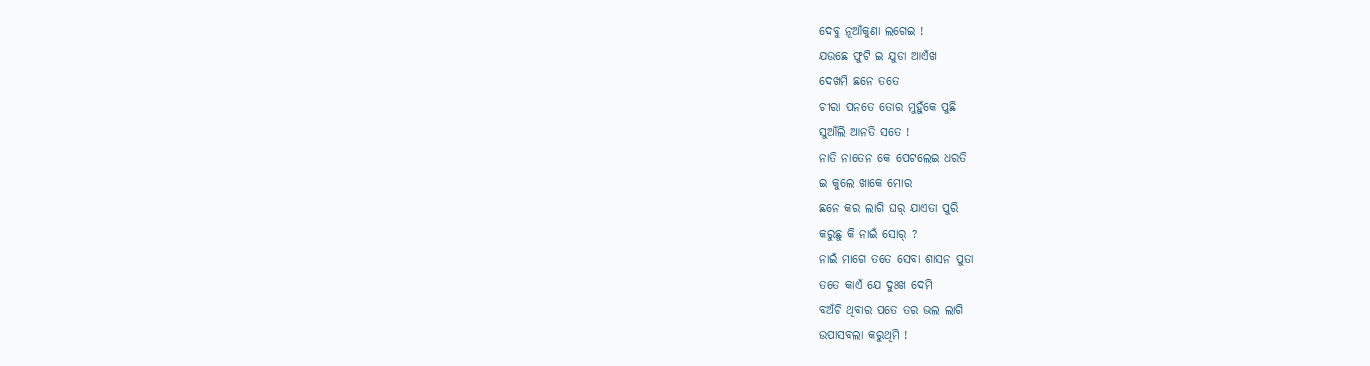ଦେବୁ ନୂଆଁକୁଣା ଲଗେଇ !
ଯଉଛେ ଫୁଟି ଇ ଯୁଡା ଆଏଁଖ
ଦେଖମି ଛନେ ତତେ
ଚୀରା ପନତେ ତୋର ମୁହୁଁକେ ପୁଛି
ସୁଆଁଲି ଆନତି ସତେ !
ନାତି ନାତେନ କେ ପେଟଲେଇ ଧରତି
ଇ କୁଲେ ଖାକେ ମୋର
ଛନେ କର ଲାଗି ଘର୍ ଯାଏତା ପୁରି
କରୁଛୁ କି ନାଇଁ ସୋର୍ ?
ନାଇଁ ମାଗେ ତତେ ସେବା ଶାସନ ପୁତା
ତତେ କାଏଁ ଯେ ଦୁଃଖ ଦେମି
ବଅଁଚି ଥିବାର ପତେ ତର ଭଲ ଲାଗି
ଉପାସବଲା କରୁଥିମି !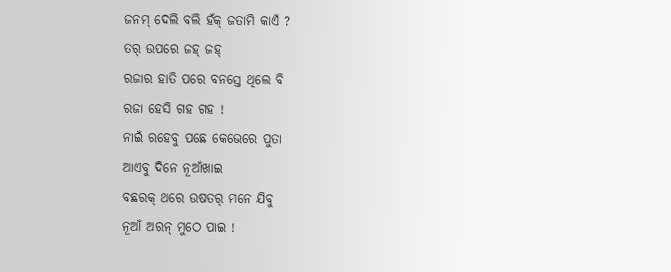ଜନମ୍ ଦେଲି ବଲି ହଁକ୍ ଜତାମି କାଏଁ ?
ତର୍ ଉପରେ ଜହ୍ ଜହ୍
ରଜାର ହାତି ପରେ ବନସ୍ତେ ଥିଲେ ବି
ରଜା ହେସି ଗହ ଗହ !
ନାଇଁ ରହେବୁ ପଛେ କେଭେରେ ପୁତା
ଆଏବୁ ଦିନେ ନୂଆଁଖାଇ
ବଛରକ୍ ଥରେ ଉଷତର୍ ମନେ ଯିବୁ
ନୂଆଁ ଅରନ୍ ମୁଠେ ପାଇ !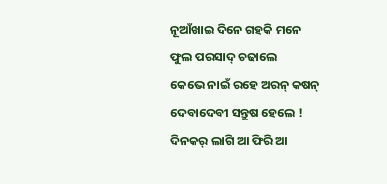ନୂଆଁଖାଇ ଦିନେ ଗହକି ମନେ
ଫୁଲ ପରସାଦ୍ ଚଢାଲେ
କେଭେ ନାଇଁ ରହେ ଅରନ୍ କଷନ୍
ଦେବାଦେବୀ ସନ୍ତୁଷ ହେଲେ !
ଦିନକର୍ ଲାଗି ଆ ଫିରି ଆ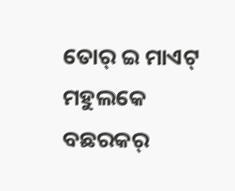ତୋର୍ ଇ ମାଏଟ୍ ମହୁଲକେ
ବଛରକର୍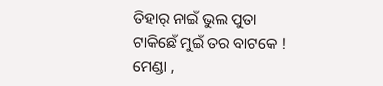ତିହାର୍ ନାଇଁ ଭୁଲ ପୁତା
ଟାକିଛେଁ ମୁଇଁ ତର ବାଟକେ !
ମେଣ୍ଡା ,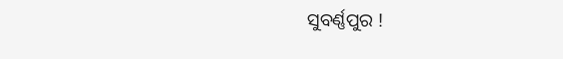ସୁବର୍ଣ୍ଣପୁର !